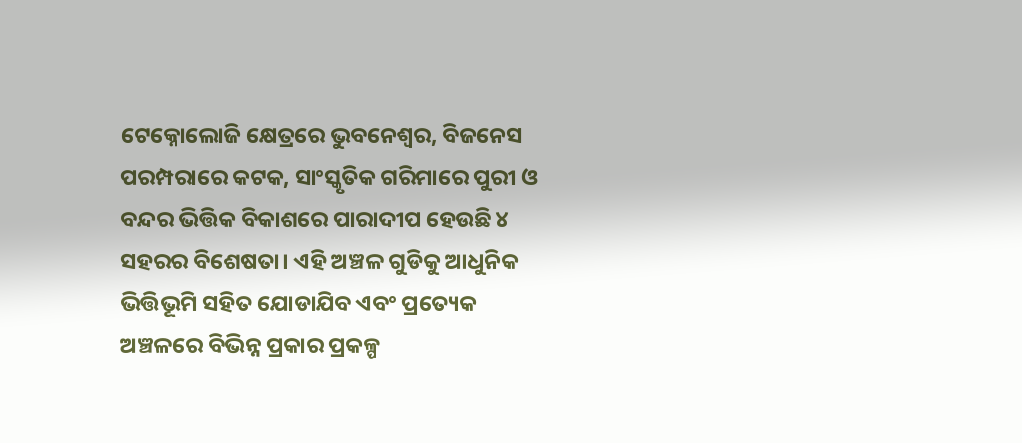ଟେକ୍ନୋଲୋଜି କ୍ଷେତ୍ରରେ ଭୁବନେଶ୍ବର, ବିଜନେସ ପରମ୍ପରାରେ କଟକ, ସାଂସ୍କୃତିକ ଗରିମାରେ ପୁରୀ ଓ ବନ୍ଦର ଭିତ୍ତିକ ବିକାଶରେ ପାରାଦୀପ ହେଉଛି ୪ ସହରର ବିଶେଷତା। ଏହି ଅଞ୍ଚଳ ଗୁଡିକୁ ଆଧୁନିକ ଭିତ୍ତିଭୂମି ସହିତ ଯୋଡାଯିବ ଏବଂ ପ୍ରତ୍ୟେକ ଅଞ୍ଚଳରେ ବିଭିନ୍ନ ପ୍ରକାର ପ୍ରକଳ୍ପ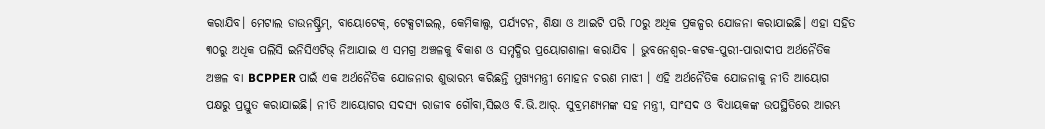କରାଯିବ। ମେଟାଲ ଡାଉନଷ୍ଟ୍ରିମ୍, ବାୟୋଟେକ୍, ଟେକ୍ସଟାଇଲ୍, କେମିକାଲ୍ସ, ପର୍ଯ୍ୟଟନ, ଶିକ୍ଷା ଓ ଆଇଟି ପରି ୮୦ରୁ ଅଧିକ ପ୍ରକଳ୍ପର ଯୋଜନା କରାଯାଇଛି। ଏହା ସହିତ ୩୦ରୁ ଅଧିକ ପଲିସି ଇନିସିଏଟିଭ୍ ନିଆଯାଇ ଏ ସମଗ୍ର ଅଞ୍ଚଳକୁ ବିକାଶ ଓ ସମୃଦ୍ଧିର ପ୍ରୟୋଗଶାଳା କରାଯିବ । ଭୁବନେଶ୍ବର-କଟକ-ପୁରୀ-ପାରାଦୀପ ଅର୍ଥନୈତିକ ଅଞ୍ଚଳ ବା BCPPER ପାଇଁ ଏକ ଅର୍ଥନୈତିକ ଯୋଜନାର ଶୁଭାରମ୍ଭ କରିଛନ୍ତି ମୁଖ୍ୟମନ୍ତ୍ରୀ ମୋହନ ଚରଣ ମାଝୀ । ଏହି ଅର୍ଥନୈତିକ ଯୋଜନାକୁ ନୀତି ଆୟୋଗ ପକ୍ଷରୁ ପ୍ରସ୍ତୁତ କରାଯାଇଛି। ନୀତି ଆୟୋଗର ସଦସ୍ୟ ରାଜୀବ ଗୌବା,ସିଇଓ ବି.ଭି.ଆର୍. ସୁବ୍ରମଣ୍ୟମଙ୍କ ସହ ମନ୍ତ୍ରୀ, ସାଂସଦ ଓ ବିଧାୟକଙ୍କ ଉପସ୍ଥିତିରେ ଆରମ୍ଭ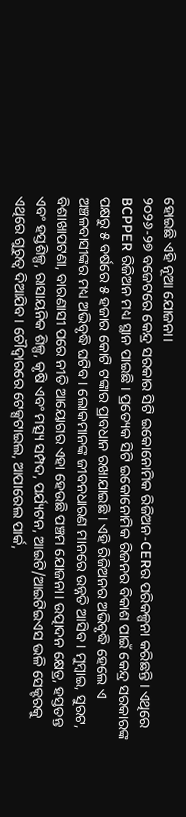ହୋଇଛି ଏହି ନୂଆ ଯୋଜନା।
୨୦୨୬-୨୭ ବଜେଟରେ କେନ୍ଦ୍ର ସରକାର ସିଟି ଇକୋନୋମିକ ରିଜିଅନ-CERର ପରିକଳ୍ପନା କରିଛନ୍ତି । ଏଥିରେ BCPPER ରିଜିଅନ ମଧ୍ୟ ସ୍ଥାନ ପାଇଛି । ପ୍ରତ୍ୟେକ ସିଟି ଇକୋନୋମିକ ରିଜନର ବିକାଶ ପାଇଁ କେନ୍ଦ୍ର ସରକାରଙ୍କ ପକ୍ଷରୁ ୫ ବର୍ଷରେ ୫ ହଜାର କୋଟି ଟଙ୍କାର ପ୍ରାବଧାନ ରଖାଯାଇଛି । ଏହି ରିଜିଅନର ଅଭିବୃଦ୍ଧି ହେଲେ ଏ ଅଞ୍ଚଳବାସୀଙ୍କର ମଧ୍ୟ ଅଭିବୃଦ୍ଧି ଘଟିବ। ଲୋକମାନଙ୍କ ଜୀବନଧାରଣ ମାନରେ ଉନ୍ନତି ଆସିବ । ମୁମ୍ବାଇ, ସୁରଟ, ବିଶାଖାପଟଣା, ବାରଣାସୀ ପରେ ନୀତି ଆୟୋଗର ଏହା ହେଉଛି ପଞ୍ଚମ ଯୋଜନା। ଉତ୍ପାଦନ କ୍ଷେତ୍ର, ହସ୍ତତନ୍ତ ଏବଂ ହସ୍ତଶିଳ୍ପ, ରାସାୟନିକ ଶିଳ୍ପ, କୃଷି ଏବଂ ମତ୍ସ୍ୟ ସମ୍ପଦ, ପର୍ଯ୍ୟଟନ, ଆଇଟି/ଆଇଟିଇଏସ ଭଳି ସେକ୍ଟରକୁ ଏଥିରେ ଗୁରୁତ୍ବ ଦିଆଯିବ। ଚୌଦ୍ବାରରେ ଟେକ୍ସଟାଇଲ, ଆପାରେଲ ପାର୍କ,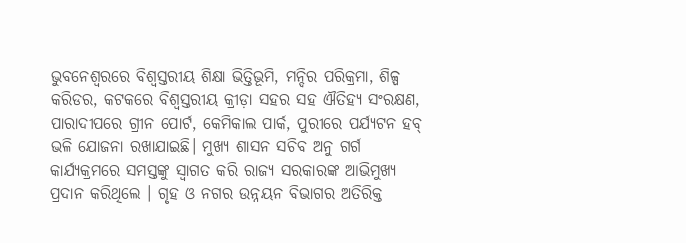ଭୁବନେଶ୍ବରରେ ବିଶ୍ବସ୍ତରୀୟ ଶିକ୍ଷା ଭିତ୍ତିଭୂମି, ମନ୍ଦିର ପରିକ୍ରମା, ଶିଳ୍ପ କରିଡର, କଟକରେ ବିଶ୍ବସ୍ତରୀୟ କ୍ରୀଡ଼ା ସହର ସହ ଐତିହ୍ୟ ସଂରକ୍ଷଣ, ପାରାଦୀପରେ ଗ୍ରୀନ ପୋର୍ଟ, କେମିକାଲ ପାର୍କ, ପୁରୀରେ ପର୍ଯ୍ୟଟନ ହବ୍ ଭଳି ଯୋଜନା ରଖାଯାଇଛି। ମୁଖ୍ୟ ଶାସନ ସଚିବ ଅନୁ ଗର୍ଗ କାର୍ଯ୍ୟକ୍ରମରେ ସମସ୍ତଙ୍କୁ ସ୍ବାଗତ କରି ରାଜ୍ୟ ସରକାରଙ୍କ ଆଭିମୁଖ୍ୟ ପ୍ରଦାନ କରିଥିଲେ । ଗୃହ ଓ ନଗର ଉନ୍ନୟନ ବିଭାଗର ଅତିରିକ୍ତ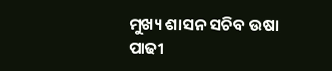ମୁଖ୍ୟ ଶାସନ ସଚିବ ଉଷା ପାଢୀ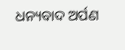ଧନ୍ୟବାଦ ଅର୍ପଣ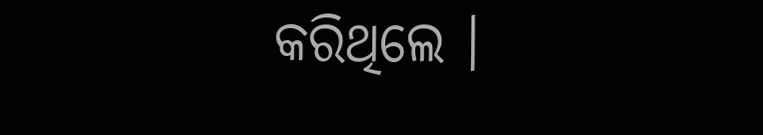କରିଥିଲେ ।